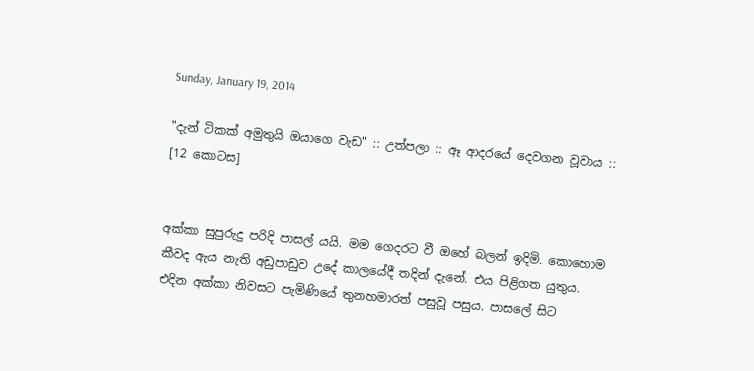Sunday, January 19, 2014

"දැන් ටිකක් අමුතුයි ඔයාගෙ වැඩ" :: උත්පලා :: ඈ ආදරයේ දෙවගන වූවාය :: [12 කොටස]


අක්කා සුපුරුදු පරිදි පාසල් යයි. මම ගෙදරට වී ඔහේ බලන් ඉදිමි. කොහොම කීවද ඇය නැති අඩුපාඩුව උදේ කාලයේදී තදින් දැනේ. එය පිළිගත යුතුය. එදින අක්කා නිවසට පැමිණියේ තුනහමාරත් පසුවූ පසුය. පාසලේ සිට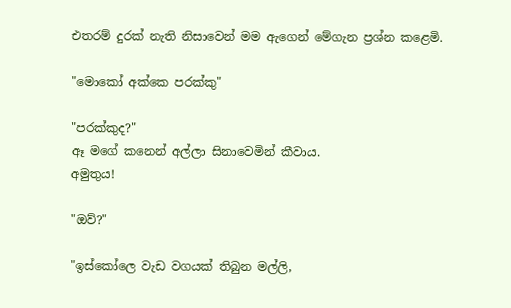එතරම් දුරක් නැති නිසාවෙන් මම ඇගෙන් මේගැන ප්‍රශ්න කළෙමි.

"මොකෝ අක්කෙ පරක්කු"

"පරක්කුද?"
ඈ මගේ කනෙන් අල්ලා සිනාවෙමින් කීවාය.
අමුතුය!

"ඔව්?"

"ඉස්කෝලෙ වැඩ වගයක් තිබුන මල්ලි,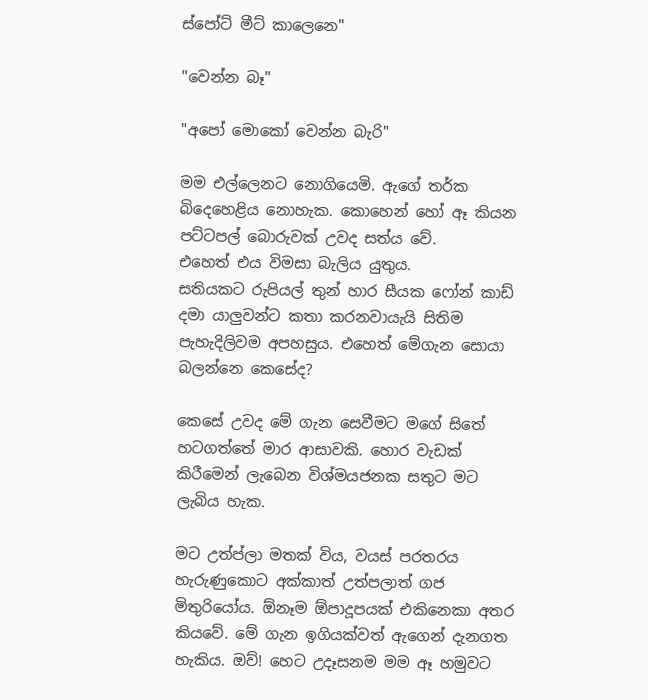ස්පෝට් මීට් කාලෙනෙ"

"වෙන්න බෑ"

"අපෝ මොකෝ වෙන්න බැරි"

මම එල්ලෙනට නොගියෙමි. ඇගේ තර්ක බිදෙහෙළිය නොහැක. කොහෙන් හෝ ඈ කියන පට්ටපල් බොරුවක් උවද සත්ය වේ.
එහෙත් එය විමසා බැලිය යුතුය.
සතියකට රුපියල් තුන් හාර සීයක ෆෝන් කාඩ් දමා යාලුවන්ට කතා කරනවායැයි සිතිම පැහැදිලිවම අපහසුය. එහෙත් මේගැන සොයා බලන්නෙ කෙසේද?

කෙසේ උවද මේ ගැන සෙවීමට මගේ සිතේ හටගත්තේ මාර ආසාවකි. හොර වැඩක් කිරීමෙන් ලැබෙන විශ්මයජනක සතුට මට ලැබිය හැක.

මට උත්ප්ලා මතක් විය, වයස් පරතරය හැරුණුකොට අක්කාත් උත්පලාත් ගජ මිතුරියෝය. ඕනෑම ඕපාදූපයක් එකිනෙකා අතර කියවේ. මේ ගැන ඉගියක්වත් ඇගෙන් දැනගත හැකිය. ඔව්! හෙට උදෑසනම මම ඈ හමුවට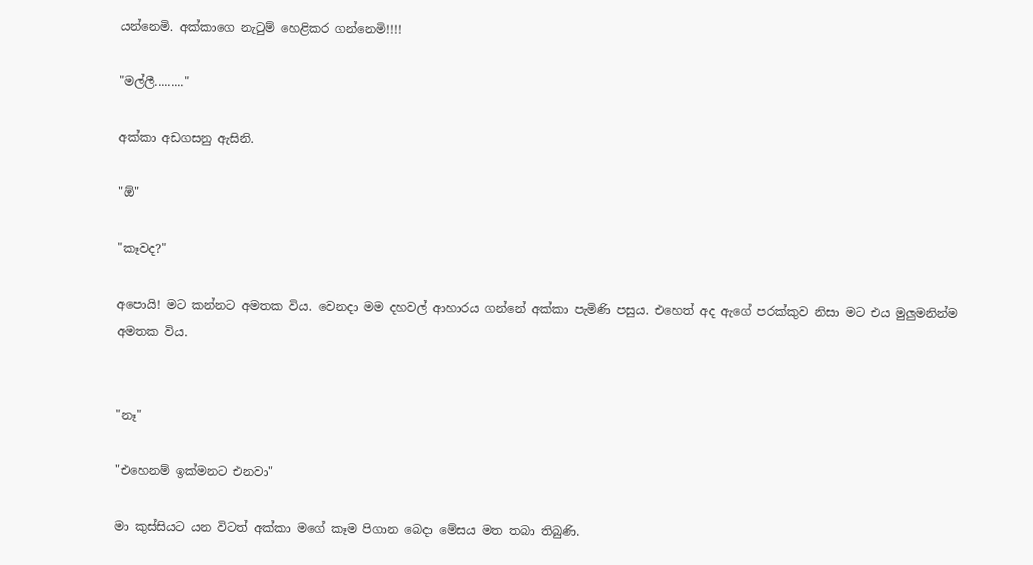යන්නෙමි. අක්කාගෙ නැටුම් හෙළිකර ගන්නෙමි!!!!

"මල්ලී........."

අක්කා අඩගසනු ඇසිනි.

"ඕ"

"කෑවද?"

අපොයි! මට කන්නට අමතක විය. වෙනදා මම දහවල් ආහාරය ගන්නේ අක්කා පැමිණි පසුය. එහෙත් අද ඇගේ පරක්කුව නිසා මට එය මුලුමනින්ම අමතක විය.


"නෑ"

"එහෙනම් ඉක්මනට එනවා"

මා කුස්සියට යන විටත් අක්කා මගේ කෑම පිගාන බෙදා මේසය මත තබා තිබුණි.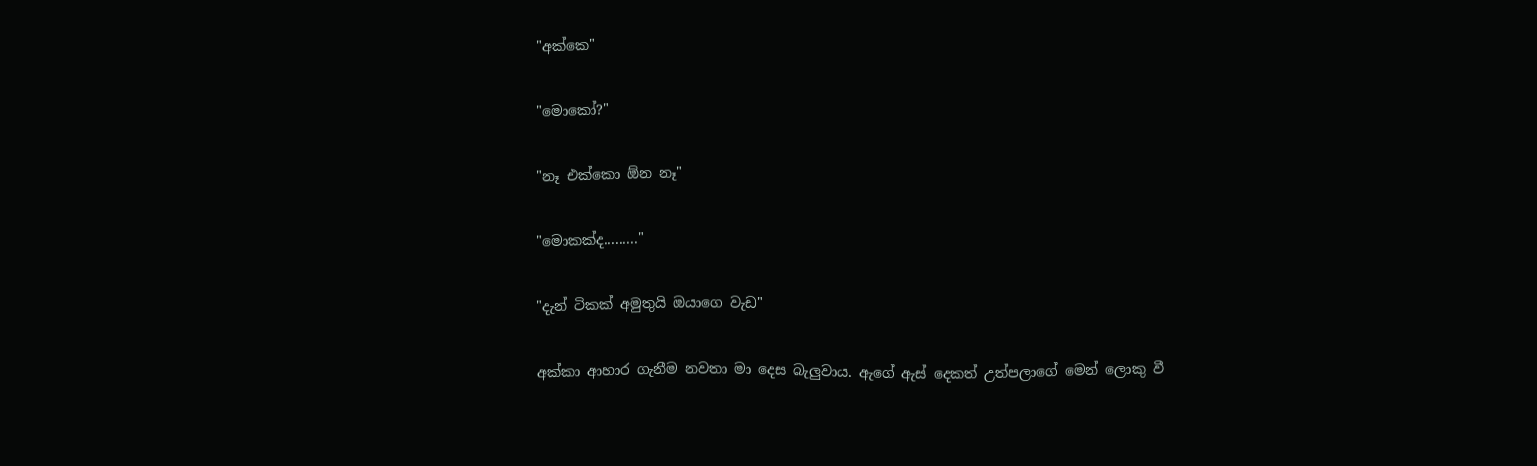"අක්කෙ"

"මොකෝ?"

"නෑ එක්කො ඕන නෑ"

"මොකක්ද........."

"දැන් ටිකක් අමුතුයි ඔයාගෙ වැඩ"

අක්කා ආහාර ගැනීම නවතා මා දෙස බැලුවාය. ඇගේ ඇස් දෙකත් උත්පලාගේ මෙන් ලොකු වී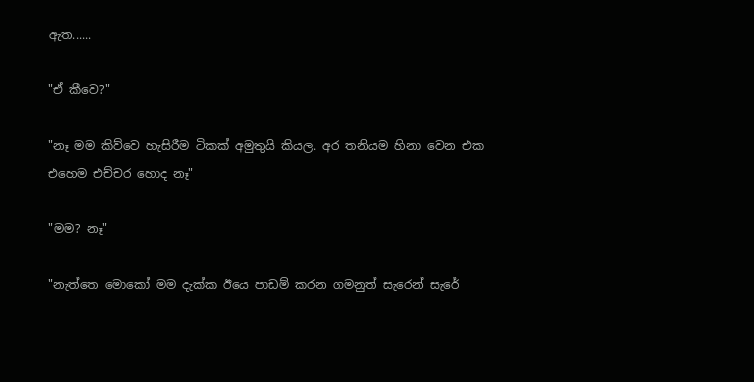ඇත......

"ඒ කීවෙ?"

"නෑ මම කිව්වෙ හැසිරීම ටිකක් අමුතුයි කියල. අර තනියම හිනා වෙන එක එහෙම එච්චර හොද නෑ"

"මම? නෑ"

"නැත්තෙ මොකෝ මම දැක්ක ඊයෙ පාඩම් කරන ගමනුත් සැරෙන් සැරේ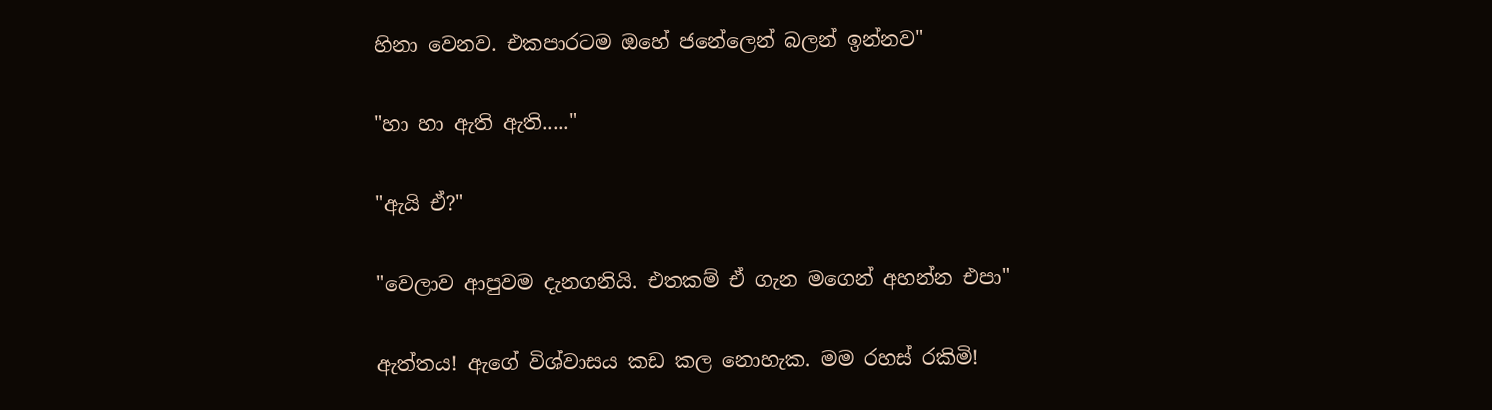හිනා වෙනව. එකපාරටම ඔහේ ජනේලෙන් බලන් ඉන්නව"

"හා හා ඇති ඇති....."

"ඇයි ඒ?"

"වෙලාව ආපුවම දැනගනියි. එතකම් ඒ ගැන මගෙන් අහන්න එපා"

ඇත්තය! ඇගේ විශ්වාසය කඩ කල නොහැක. මම රහස් රකිමි!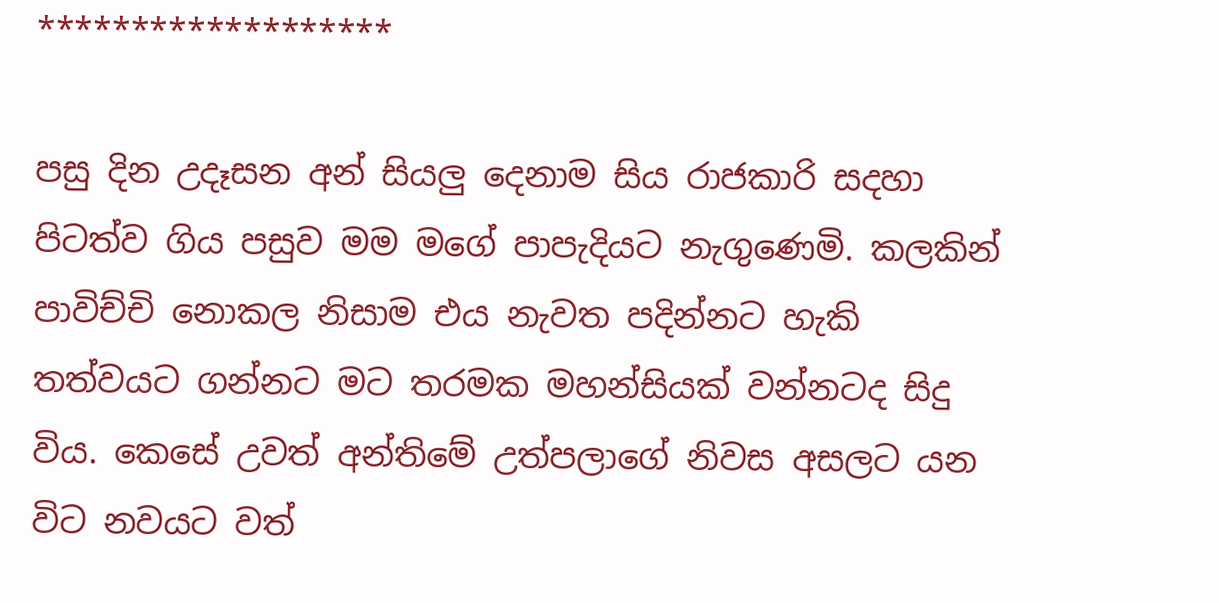*******************

පසු දින උදෑසන අන් සියලු දෙනාම සිය රාජකාරි සදහා පිටත්ව ගිය පසුව මම මගේ පාපැදියට නැගුණෙමි. කලකින් පාවිච්චි නොකල නිසාම එය නැවත පදින්නට හැකි තත්වයට ගන්නට මට තරමක මහන්සියක් වන්නටද සිදු විය. කෙසේ උවත් අන්තිමේ උත්පලාගේ නිවස අසලට යන විට නවයට වත්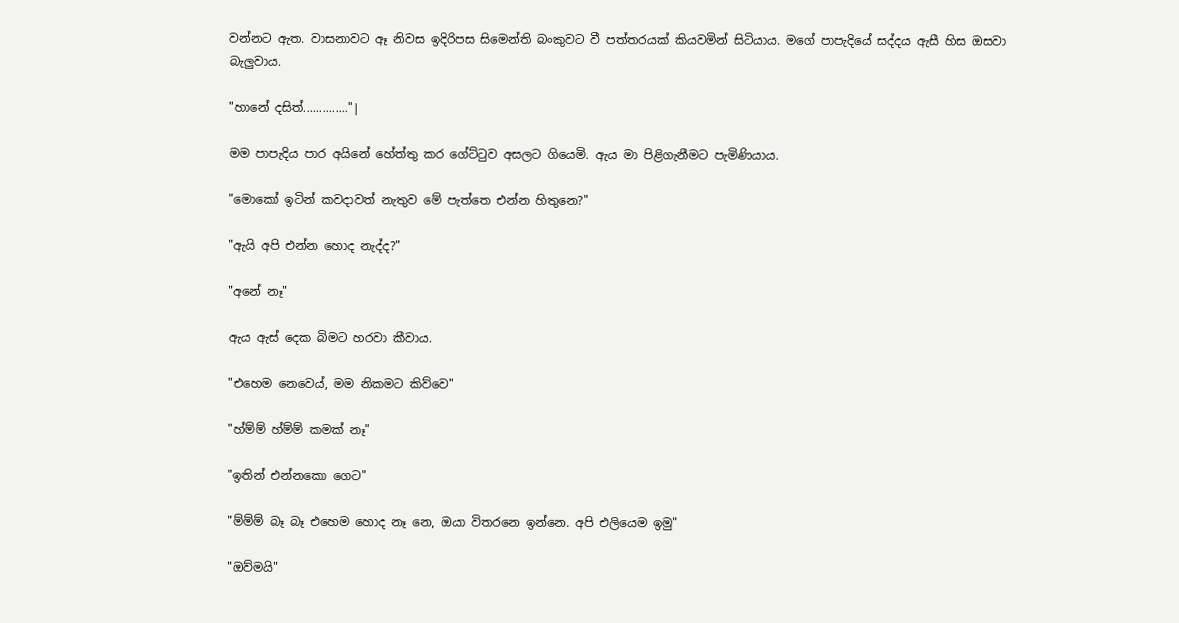වන්නට ඇත. වාසනාවට ඈ නිවස ඉදිරිපස සිමෙන්ති බංකුවට වී පත්තරයක් කියවමින් සිටියාය. මගේ පාපැදියේ සද්දය ඇසී හිස ඔසවා බැලුවාය.

"හානේ දසිත්.............."|

මම පාපැදිය පාර අයිනේ හේත්තු කර ගේට්ටුව අසලට ගියෙමි. ඇය මා පිළිගැනීමට පැමිණියාය.

"මොකෝ ඉටින් කවදාවත් නැතුව මේ පැත්තෙ එන්න හිතුනෙ?"

"ඇයි අපි එන්න හොද නැද්ද?"

"අනේ නෑ"

ඇය ඇස් දෙක බිමට හරවා කීවාය.

"එහෙම නෙවෙය්, මම නිකමට කිව්වෙ"

"හ්ම්ම් හ්ම්ම් කමක් නෑ"

"ඉතින් එන්නකො ගෙට"

"ම්ම්ම් බෑ බෑ එහෙම හොද නෑ නෙ, ඔයා විතරනෙ ඉන්නෙ. අපි එලියෙම ඉමු"

"ඔව්මයි"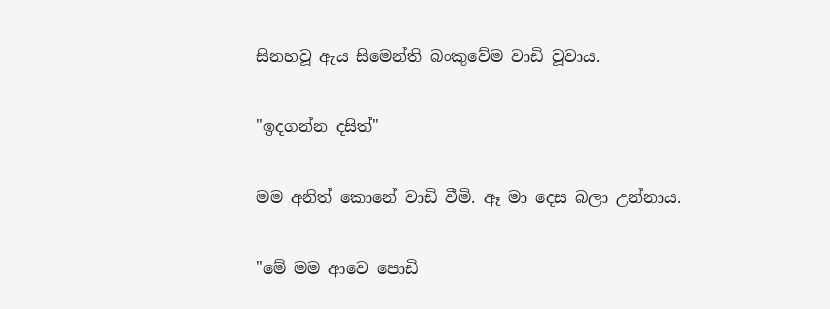සිනහවූ ඇය සිමෙන්ති බංකුවේම වාඩි වූවාය.

"ඉදගන්න දසිත්"

මම අනිත් කොනේ වාඩි වීමි. ඈ මා දෙස බලා උන්නාය.

"මේ මම ආවෙ පොඩි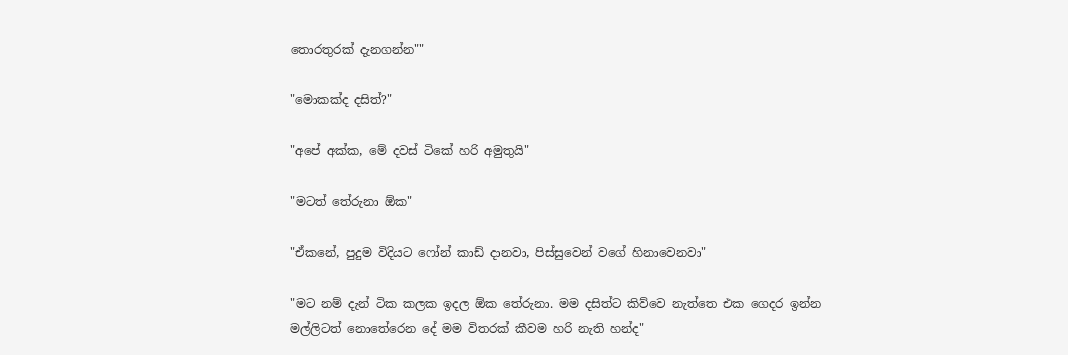තොරතුරක් දැනගන්න""

"මොකක්ද දසිත්?"

"අපේ අක්ක, මේ දවස් ටිකේ හරි අමුතුයි"

"මටත් තේරුනා ඕක"

"ඒකනේ, පුදුම විදියට ෆෝන් කාඩ් දානවා, පිස්සුවෙන් වගේ හිනාවෙනවා"

"මට නම් දැන් ටික කලක ඉදල ඕක තේරුනා. මම දසිත්ට කිව්වෙ නැත්තෙ එක ගෙදර ඉන්න මල්ලිටත් නොතේරෙන දේ මම විතරක් කීවම හරි නැති හන්ද"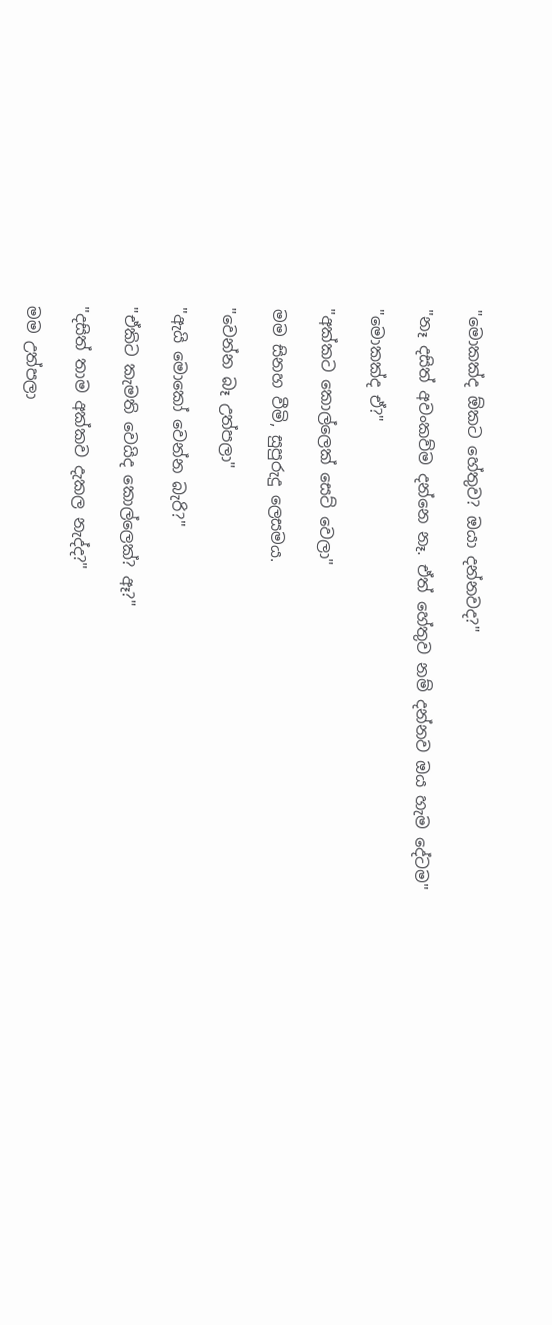"මොකක්ද ඕකට හේතුව? ඔයා දන්නවද?"

"නෑ දසිත් අවංකව්ම දන්නෙ නෑ. ඒත් හේතුව නම් දන්නව ඔය හැම දේටම"

"මොකක්ද ඒ?"

"අක්කට කොල්ලෙක් සෙට් වෙලා"

මම සිනහ වීමි, සුපුරුදු ලෙසමය.

"වෙන්න බෑ උත්පලා"

"ඇයි මොකෝ වෙන්න බැරි?"

"ඒකිට කැමති වෙයිද කොල්ලෙක්? ඈ?"

"දසිත් තාම අක්කව දැකල නැද්ද?"

මම උත්පලා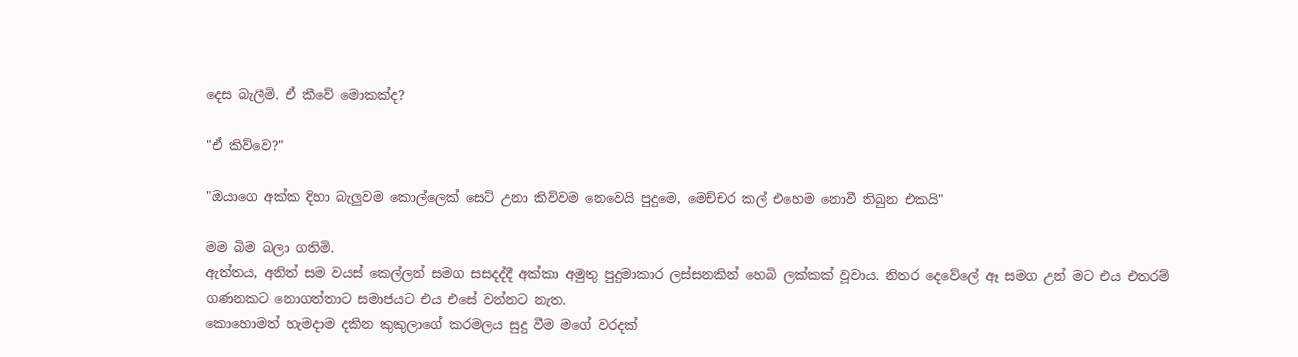දෙස බැලීමි. ඒ කීවේ මොකක්ද?

"ඒ කිව්වෙ?"

"ඔයාගෙ අක්ක දිහා බැලුවම කොල්ලෙක් සෙට් උනා කිව්වම නෙවෙයි පුදුමෙ, මෙච්චර කල් එහෙම නොවී තිබුන එකයි"

මම බිම බලා ගතිමි.
ඇත්තය, අනිත් සම වයස් කෙල්ලන් සමග සසදද්දී අක්කා අමුතු පුදුමාකාර ලස්සනකින් හෙබි ලක්කක් වූවාය. නිතර දෙවේලේ ඈ සමග උන් මට එය එතරම් ගණනකට නොගත්තාට සමාජයට එය එසේ වන්නට නැත.
කොහොමත් හැමදාම දකින කුකුලාගේ කරමලය සුදු වීම මගේ වරදක්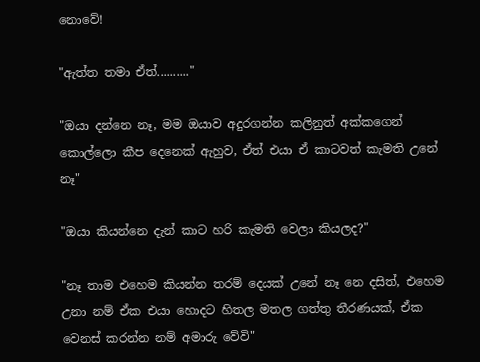නොවේ!

"ඇත්ත තමා ඒත්.........."

"ඔයා දන්නෙ නෑ, මම ඔයාව අදුරගන්න කලිනුත් අක්කගෙන් කොල්ලො කීප දෙනෙක් ඇහුව, ඒත් එයා ඒ කාටවත් කැමති උනේ නෑ"

"ඔයා කියන්නෙ දැන් කාට හරි කැමති වෙලා කියලද?"

"නෑ තාම එහෙම කියන්න තරම් දෙයක් උනේ නෑ නෙ දසිත්, එහෙම උනා නම් ඒක එයා හොදට හිතල මතල ගත්තු තීරණයක්, ඒක වෙනස් කරන්න නම් අමාරු වේවි"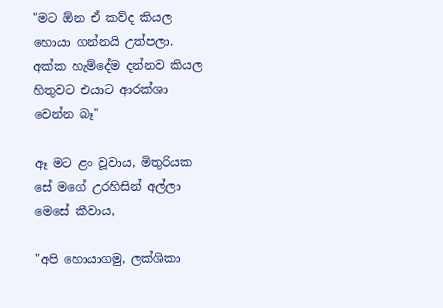"මට ඕන ඒ කව්ද කියල හොයා ගන්නයි උත්පලා. අක්ක හැම්දේම දන්නව කියල හිතුවට එයාට ආරක්ශා වෙන්න බෑ"

ඈ මට ළං වූවාය, මිතුරියක සේ මගේ උරහිසින් අල්ලා මෙසේ කීවාය,

"අපි හොයාගමු, ලක්ශිකා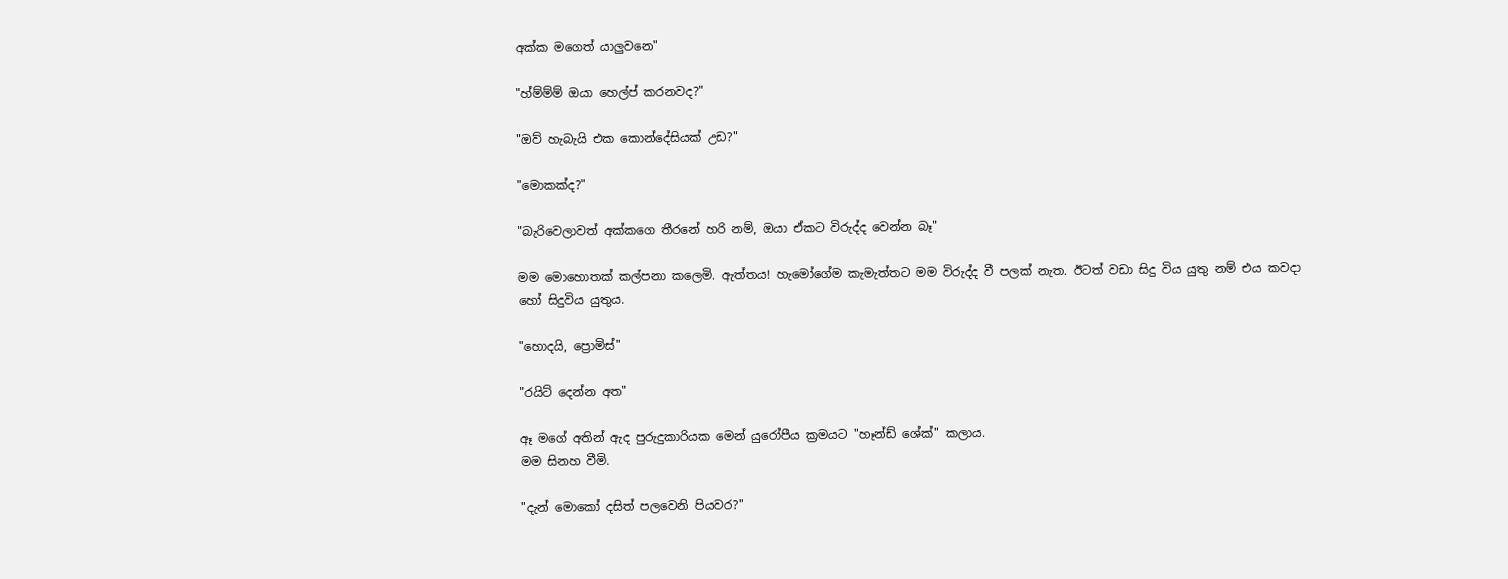අක්ක මගෙත් යාලුවනෙ"

"හ්ම්ම්ම් ඔයා හෙල්ප් කරනවද?"

"ඔව් හැබැයි එක කොන්දේසියක් උඩ?"

"මොකක්ද?"

"බැරිවෙලාවත් අක්කගෙ තීරනේ හරි නම්, ඔයා ඒකට විරුද්ද වෙන්න බෑ"

මම මොහොතක් කල්පනා කලෙමි. ඇත්තය! හැමෝගේම කැමැත්තට මම විරුද්ද වී පලක් නැත. ඊටත් වඩා සිදු විය යුතු නම් එය කවදා හෝ සිදුවිය යුතුය.

"හොදයි, ප්‍රොමිස්"

"රයිට් දෙන්න අත"

ඈ මගේ අතින් ඇද පුරුදුකාරියක මෙන් යුරෝපීය ක්‍රමයට "හෑන්ඩ් ශේක්" කලාය.
මම සිනහ වීමි.

"දැන් මොකෝ දසිත් පලවෙනි පියවර?"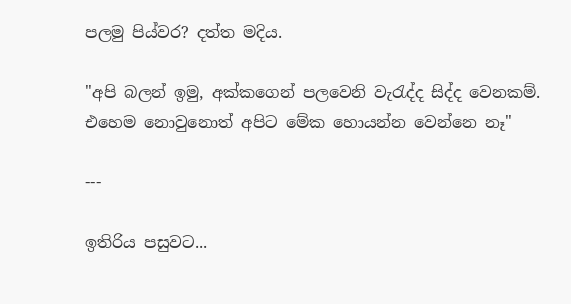පලමු පිය්වර? දත්ත මදිය.

"අපි බලන් ඉමු, අක්කගෙන් පලවෙනි වැරැද්ද සිද්ද වෙනකම්. එහෙම නොවුනොත් අපිට මේක හොයන්න වෙන්නෙ නෑ"

---

ඉතිරිය පසුවට...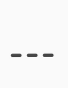---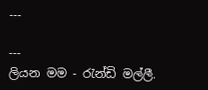---

---
ලියන මම - රැන්ඩි මල්ලී.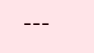---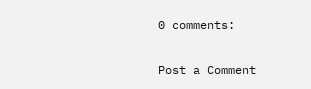0 comments:

Post a Comment